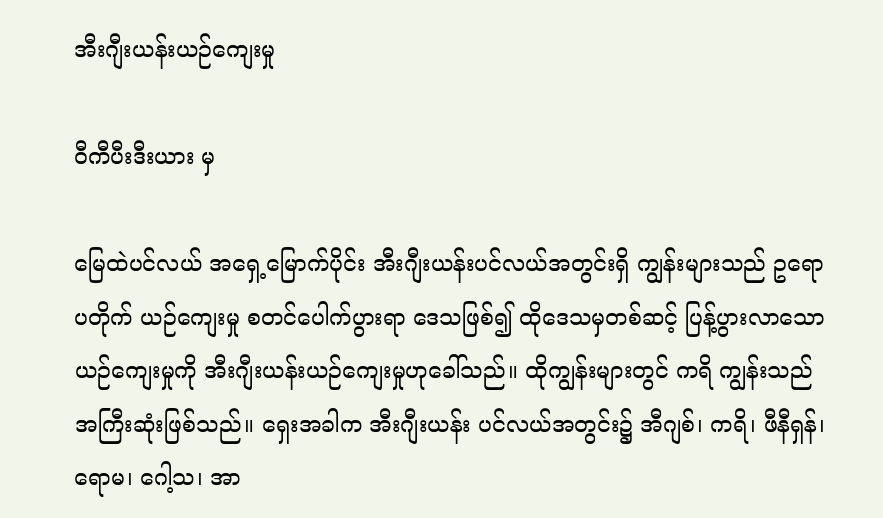အီးဂျီးယန်းယဉ်ကျေးမှု

ဝီကီပီးဒီးယား မှ

မြေထဲပင်လယ် အရှေ့မြောက်ပိုင်း အီးဂျီးယန်းပင်လယ်အတွင်းရှိ ကျွန်းများသည် ဥရောပတိုက် ယဉ်ကျေးမှု စတင်ပေါက်ပွားရာ ဒေသဖြစ်၍ ထိုဒေသမှတစ်ဆင့် ပြန့်ပွားလာသောယဉ်ကျေးမှုကို အီးဂျီးယန်းယဉ်ကျေးမှုဟုခေါ်သည်။ ထိုကျွန်းများတွင် ကရိ ကျွန်းသည် အကြီးဆုံးဖြစ်သည်။ ရှေးအခါက အီးဂျီးယန်း ပင်လယ်အတွင်း၌ အီဂျစ်၊ ကရိ၊ ဖီနီရှန်၊ ရောမ၊ ဂေါ့သ၊ အာ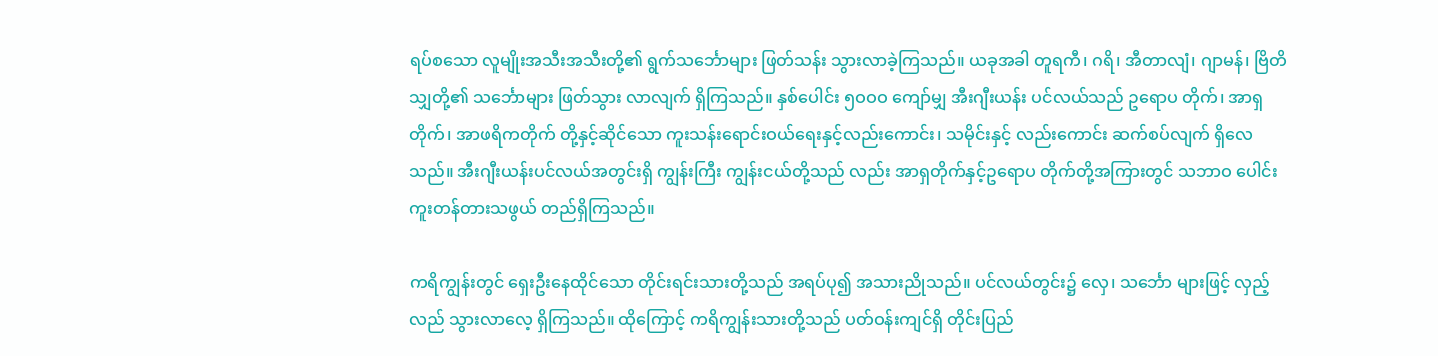ရပ်စသော လူမျိုးအသီးအသီးတို့၏ ရွက်သင်္ဘောများ ဖြတ်သန်း သွားလာခဲ့ကြသည်။ ယခုအခါ တူရကီ၊ ဂရိ၊ အီတာလျံ၊ ဂျာမန်၊ ဗြိတိသျှတို့၏ သင်္ဘောများ ဖြတ်သွား လာလျက် ရှိကြသည်။ နှစ်ပေါင်း ၅ဝဝဝ ကျော်မျှ အီးဂျီးယန်း ပင်လယ်သည် ဥရောပ တိုက်၊ အာရှတိုက်၊ အာဖရိကတိုက် တို့နှင့်ဆိုင်သော ကူးသန်းရောင်းဝယ်ရေးနှင့်လည်းကောင်း၊ သမိုင်းနှင့် လည်းကောင်း ဆက်စပ်လျက် ရှိလေသည်။ အီးဂျီးယန်းပင်လယ်အတွင်းရှိ ကျွန်းကြီး ကျွန်းငယ်တို့သည် လည်း အာရှတိုက်နှင့်ဥရောပ တိုက်တို့အကြားတွင် သဘာဝ ပေါင်းကူးတန်တားသဖွယ် တည်ရှိကြသည်။

ကရိကျွန်းတွင် ရှေးဦးနေထိုင်သော တိုင်းရင်းသားတို့သည် အရပ်ပု၍ အသားညိုသည်။ ပင်လယ်တွင်း၌ လှေ၊ သင်္ဘော များဖြင့် လှည့်လည် သွားလာလေ့ ရှိကြသည်။ ထိုကြောင့် ကရိကျွန်းသားတို့သည် ပတ်ဝန်းကျင်ရှိ တိုင်းပြည်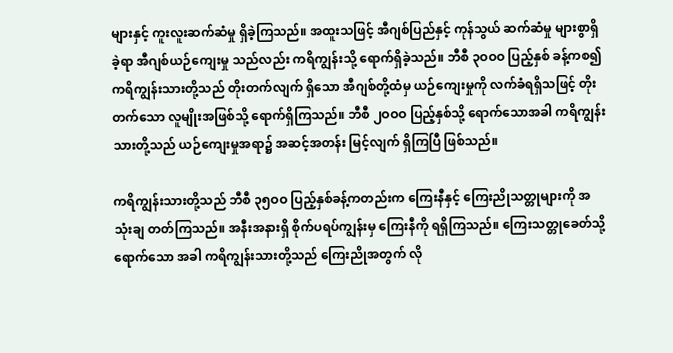များနှင့် ကူးလူးဆက်ဆံမှု ရှိခဲ့ကြသည်။ အထူးသဖြင့် အီဂျစ်ပြည်နှင့် ကုန်သွယ် ဆက်ဆံမှု များစွာရှိခဲ့ရာ အီဂျစ်ယဉ်ကျေးမှု သည်လည်း ကရိကျွန်းသို့ ရောက်ရှိခဲ့သည်။ ဘီစီ ၃ဝဝဝ ပြည့်နှစ် ခန့်ကစ၍ ကရိကျွန်းသားတို့သည် တိုးတက်လျက် ရှိသော အီဂျစ်တို့ထံမှ ယဉ်ကျေးမှုကို လက်ခံရရှိသဖြင့် တိုးတက်သော လူမျိုးအဖြစ်သို့ ရောက်ရှိကြသည်။ ဘီစီ ၂ဝဝဝ ပြည့်နှစ်သို့ ရောက်သောအခါ ကရိကျွန်းသားတို့သည် ယဉ်ကျေးမှုအရာ၌ အဆင့်အတန်း မြင့်လျက် ရှိကြပြီ ဖြစ်သည်။

ကရိကျွန်းသားတို့သည် ဘီစီ ၃၅ဝဝ ပြည့်နှစ်ခန့်ကတည်းက ကြေးနီနှင့် ကြေးညိုသတ္တုများကို အသုံးချ တတ်ကြသည်။ အနီးအနားရှိ စိုက်ပရပ်ကျွန်းမှ ကြေးနီကို ရရှိကြသည်။ ကြေးသတ္တုခေတ်သို့ ရောက်သော အခါ ကရိကျွန်းသားတို့သည် ကြေးညိုအတွက် လို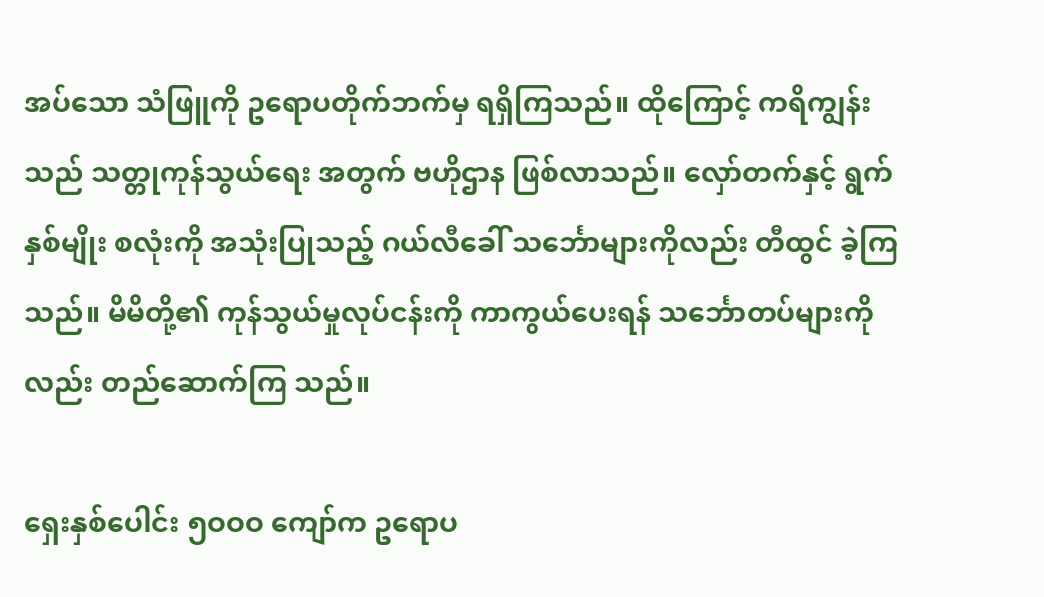အပ်သော သံဖြူကို ဥရောပတိုက်ဘက်မှ ရရှိကြသည်။ ထိုကြောင့် ကရိကျွန်းသည် သတ္တုကုန်သွယ်ရေး အတွက် ဗဟိုဌာန ဖြစ်လာသည်။ လှော်တက်နှင့် ရွက်နှစ်မျိုး စလုံးကို အသုံးပြုသည့် ဂယ်လီခေါ် သင်္ဘောများကိုလည်း တီထွင် ခဲ့ကြသည်။ မိမိတို့၏ ကုန်သွယ်မှုလုပ်ငန်းကို ကာကွယ်ပေးရန် သင်္ဘောတပ်များကိုလည်း တည်ဆောက်ကြ သည်။

ရှေးနှစ်ပေါင်း ၅ဝဝဝ ကျော်က ဥရောပ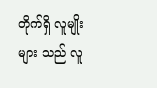တိုက်ရှိ လူမျိုးများ သည် လူ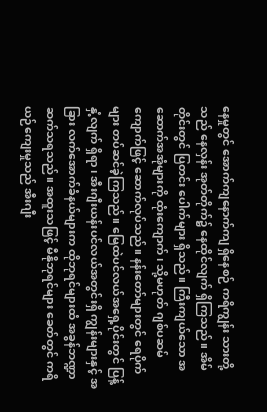နေမှုတွင် အောက်ကျနောက်ကျ ရှိနေစဉ် ကရိကျွန်း သားတို့သည် နေလှန်း အုတ်တိုက်၌ နေထိုင်လျက် ရှိကြသည်။ အိမ်တိုင်းတွင် ပြတင်း ပေါက်များ ရှိသည်။ ကြီးကျယ်သော အဆောက်အအုံများကို ထုံးကျောက်၊ သို့မဟုတ် ဂျစ်ပဆမ် ကျောက်ဖြင့် ဆောက်လုပ်သည်။ နန်းတော်များတွင် ရေပိုက်များ တပ်ဆင်ခဲ့ကြသည်။ မြေထဲပင်လယ်အရှေ့ပိုင်းတွင် ပြန့်နှံ့လျက် ရှိရာ၊ အီးဂျီးယန်းပင်လယ်အတွင်းရှိ ကျွန်းများနှင့် အခြား လက်အောက်ခံနယ်များက ထိုဘုရင်များထံ အခွန်ဘဏ္ဍာ ဆက်သရသည်။ အထူးသဖြင့် မီနိုဘုရင်များ ခေတ်တွင် ကရိယဉ်ကျေးမှုသည် အီးဂျီး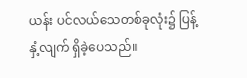ယန်း ပင်လယ်သေတစ်ခုလုံး၌ ပြန့်နှံ့လျက် ရှိခဲ့ပေသည်။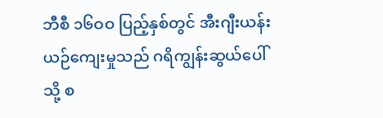ဘီစီ ၁၆ဝဝ ပြည့်နှစ်တွင် အီးဂျီးယန်းယဉ်ကျေးမှုသည် ဂရိကျွန်းဆွယ်ပေါ်သို့ စ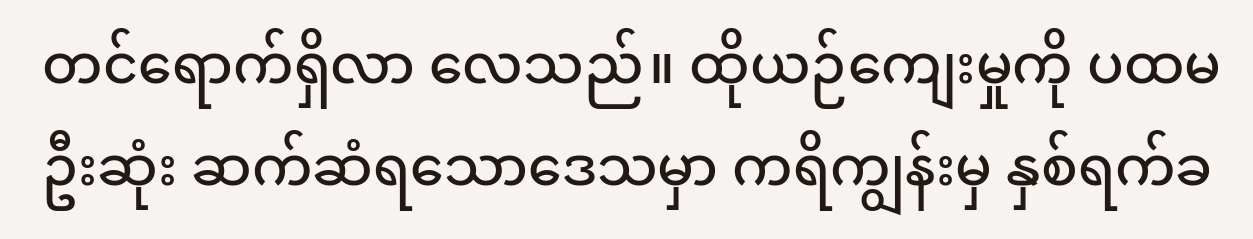တင်ရောက်ရှိလာ လေသည်။ ထိုယဉ်ကျေးမှုကို ပထမဦးဆုံး ဆက်ဆံရသောဒေသမှာ ကရိကျွန်းမှ နှစ်ရက်ခ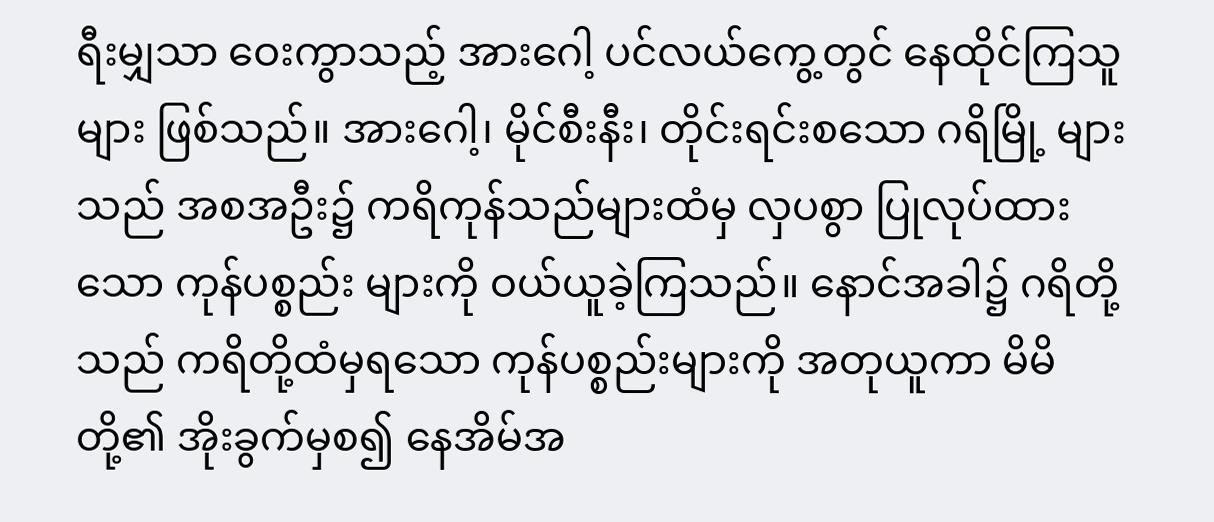ရီးမျှသာ ဝေးကွာသည့် အားဂေါ့ ပင်လယ်ကွေ့တွင် နေထိုင်ကြသူများ ဖြစ်သည်။ အားဂေါ့၊ မိုင်စီးနီး၊ တိုင်းရင်းစသော ဂရိမြို့ များသည် အစအဦး၌ ကရိကုန်သည်များထံမှ လှပစွာ ပြုလုပ်ထားသော ကုန်ပစ္စည်း များကို ဝယ်ယူခဲ့ကြသည်။ နောင်အခါ၌ ဂရိတို့သည် ကရိတို့ထံမှရသော ကုန်ပစ္စည်းများကို အတုယူကာ မိမိတို့၏ အိုးခွက်မှစ၍ နေအိမ်အ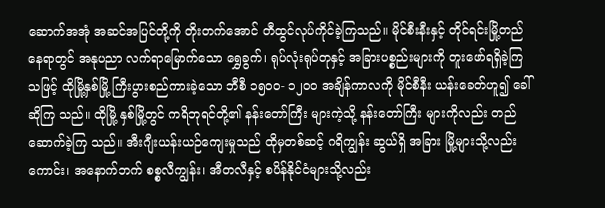ဆောက်အအုံ အဆင်အပြင်တို့ကို တိုးတက်အောင် တီထွင်လုပ်ကိုင်ခဲ့ကြသည်။ မိုင်စီးနီးနှင့် တိုင်ရင်းမြို့တည်နေရာတွင် အနုပညာ လက်ရာမြောက်သော ရွှေခွက်၊ ရုပ်လုံးရုပ်တုနှင့် အခြားပစ္စည်းများကို တူးဖော်ရရှိခဲ့ကြ သဖြင့် ထိုမြို့နှစ်မြို့ ကြီးပွားစည်ကားခဲ့သော ဘီစီ ၁၅ဝဝ- ၁၂ဝဝ အချိန်ကာလကို မိုင်စီနီး ယန်းခေတ်ဟူ၍ ခေါ်ဆိုကြ သည်။ ထိုမြို့ နှစ်မြို့တွင် ကရိဘုရင်တို့၏ နန်းတော်ကြီး များကဲ့သို့ နန်းတော်ကြီး များကိုလည်း တည်ဆောက်ခဲ့ကြ သည်။ အီးဂျီးယန်းယဉ်ကျေးမှုသည် ထိုမှတစ်ဆင့် ဂရိကျွန်း ဆွယ်ရှိ အခြား မြို့များသို့လည်းကောင်း၊ အနောက်ဘက် စစ္စလီကျွန်း၊ အီတလီနှင့် စပိန်နိုင်ငံများသို့လည်း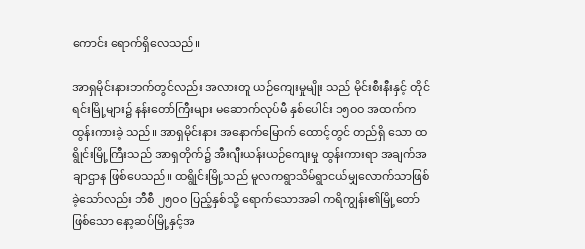ကောင်း ရောက်ရှိလေသည်။

အာရှမိုင်းနားဘက်တွင်လည်း အလားတူ ယဉ်ကျေးမှုမျိုး သည် မိုင်းစီးနီးနှင့် တိုင်ရင်းမြို့များ၌ နန်းတော်ကြီးများ မဆောက်လုပ်မီ နှစ်ပေါင်း ၁၅ဝဝ အထက်က ထွန်းကားခဲ့ သည်။ အာရှမိုင်းနား အနောက်မြောက် ထောင့်တွင် တည်ရှိ သော ထရွိုင်းမြို့ကြီးသည် အာရှတိုက်၌ အီးဂျီးယန်းယဉ်ကျေးမှု ထွန်းကားရာ အချက်အချာဌာန ဖြစ်ပေသည်။ ထရွိုင်းမြို့သည် မူလကရွာသိမ်ရွာငယ်မျှလောက်သာဖြစ်ခဲ့သော်လည်း ဘီစီ ၂၅ဝဝ ပြည့်နှစ်သို့ ရောက်သောအခါ ကရိကျွန်း၏မြို့တော် ဖြစ်သော နော့ဆပ်မြို့နှင့်အ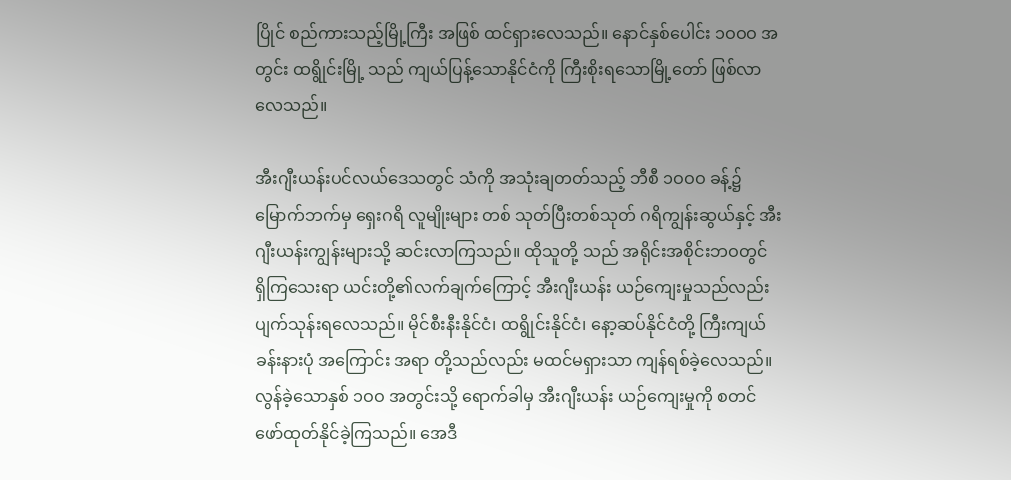ပြိုင် စည်ကားသည့်မြို့ကြီး အဖြစ် ထင်ရှားလေသည်။ နောင်နှစ်ပေါင်း ၁ဝဝဝ အတွင်း ထရွိုင်းမြို့ သည် ကျယ်ပြန့်သောနိုင်ငံကို ကြီးစိုးရသောမြို့တော် ဖြစ်လာ လေသည်။

အီးဂျီးယန်းပင်လယ်ဒေသတွင် သံကို အသုံးချတတ်သည့် ဘီစီ ၁ဝဝဝ ခန့်၌ မြောက်ဘက်မှ ရှေးဂရိ လူမျိုးများ တစ် သုတ်ပြီးတစ်သုတ် ဂရိကျွန်းဆွယ်နှင့် အီးဂျီးယန်းကျွန်းများသို့ ဆင်းလာကြသည်။ ထိုသူတို့ သည် အရိုင်းအစိုင်းဘဝတွင် ရှိကြသေးရာ ယင်းတို့၏လက်ချက်ကြောင့် အီးဂျီးယန်း ယဉ်ကျေးမှုသည်လည်း ပျက်သုန်းရလေသည်။ မိုင်စီးနီးနိုင်ငံ၊ ထရွိုင်းနိုင်ငံ၊ နော့ဆပ်နိုင်ငံတို့ ကြီးကျယ်ခန်းနားပုံ အကြောင်း အရာ တို့သည်လည်း မထင်မရှားသာ ကျန်ရစ်ခဲ့လေသည်။ လွန်ခဲ့သောနှစ် ၁ဝဝ အတွင်းသို့ ရောက်ခါမှ အီးဂျီးယန်း ယဉ်ကျေးမှုကို စတင်ဖော်ထုတ်နိုင်ခဲ့ကြသည်။ အေဒီ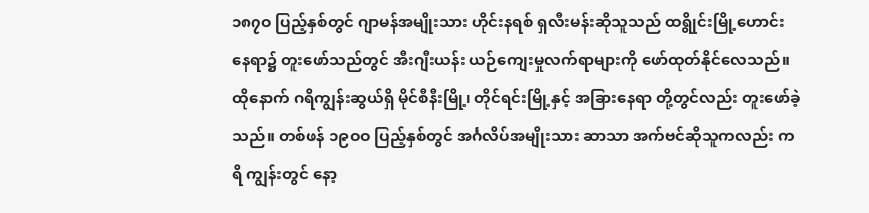၁၈၇ဝ ပြည့်နှစ်တွင် ဂျာမန်အမျိုးသား ဟိုင်းနရစ် ရှလီးမန်းဆိုသူသည် ထရွိုင်းမြို့ဟောင်း နေရာ၌ တူးဖော်သည်တွင် အီးဂျီးယန်း ယဉ်ကျေးမှုလက်ရာများကို ဖော်ထုတ်နိုင်လေသည်။ ထိုနောက် ဂရိကျွန်းဆွယ်ရှိ မိုင်စီနီးမြို့၊ တိုင်ရင်းမြို့နှင့် အခြားနေရာ တို့တွင်လည်း တူးဖော်ခဲ့သည်။ တစ်ဖန် ၁၉ဝဝ ပြည့်နှစ်တွင် အင်္ဂလိပ်အမျိုးသား ဆာသာ အက်ဗင်ဆိုသူကလည်း ကရိ ကျွန်းတွင် နော့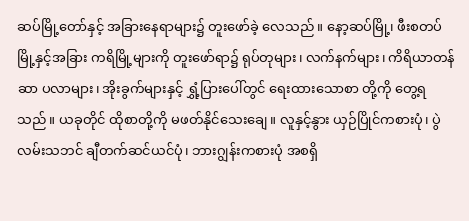ဆပ်မြို့တော်နှင့် အခြားနေရာများ၌ တူးဖော်ခဲ့ လေသည်။ နော့ဆပ်မြို့၊ ဖီးစတပ်မြို့နှင့်အခြား ကရိမြို့များကို တူးဖော်ရာ၌ ရုပ်တုများ၊ လက်နက်များ၊ ကိရိယာတန်ဆာ ပလာများ၊ အိုးခွက်များနှင့် ရွှံ့ပြားပေါ်တွင် ရေးထားသောစာ တို့ကို တွေ့ရသည်။ ယခုတိုင် ထိုစာတို့ကို မဖတ်နိုင်သေးချေ။ လူနှင့်နွား ယှဉ်ပြိုင်ကစားပုံ၊ ပွဲလမ်းသဘင် ချီတက်ဆင်ယင်ပုံ၊ ဘားဂျွန်းကစားပုံ အစရှိ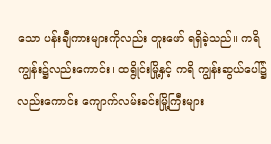သော ပန်းချီကားများကိုလည်း တူးဖော် ရရှိခဲ့သည်။ ကရိကျွန်း၌လည်းကောင်း၊ ထရွိုင်းမြို့နှင့် ကရိ ကျွန်းဆွယ်ပေါ်၌လည်းကောင်း ကျောက်လမ်းခင်းမြို့ကြီးများ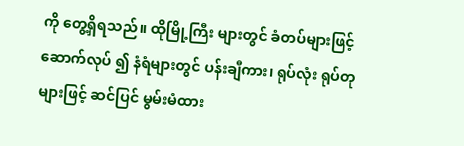ကို တွေ့ရှိရသည်။ ထိုမြို့ကြီး များတွင် ခံတပ်များဖြင့် ဆောက်လုပ် ၍ နံရံများတွင် ပန်းချီကား၊ ရုပ်လုံး ရုပ်တုများဖြင့် ဆင်ပြင် မွမ်းမံထား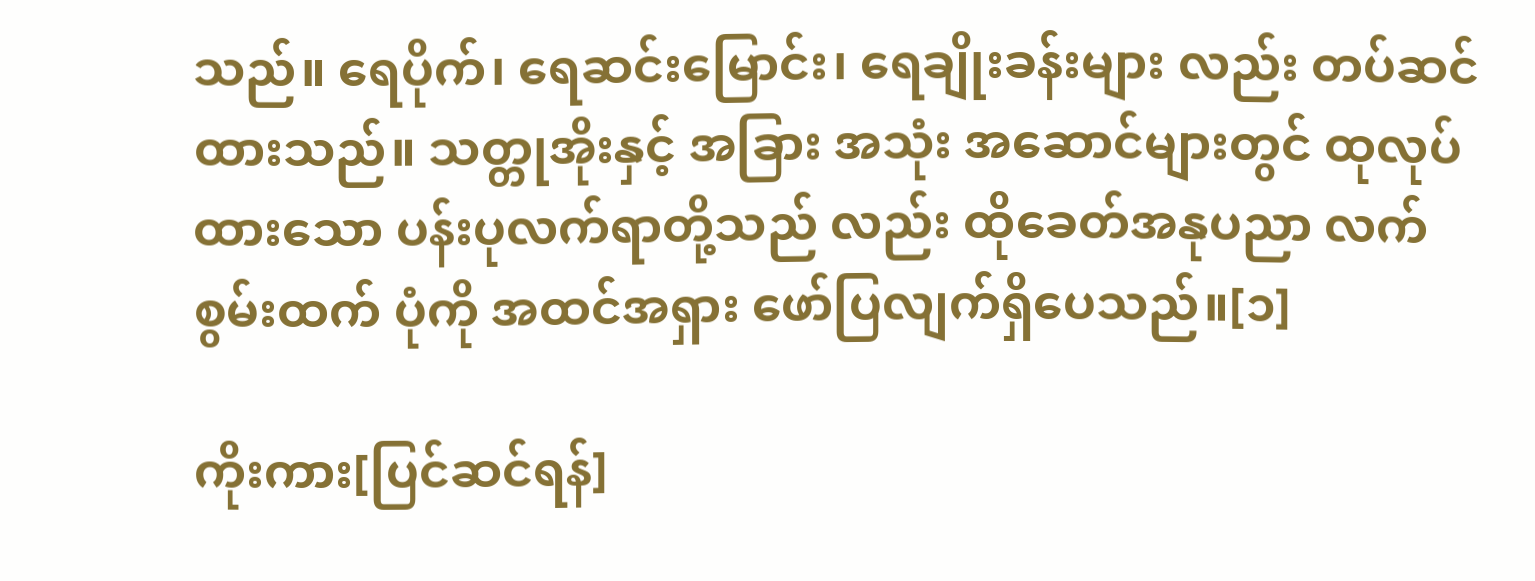သည်။ ရေပိုက်၊ ရေဆင်းမြောင်း၊ ရေချိုးခန်းများ လည်း တပ်ဆင်ထားသည်။ သတ္တုအိုးနှင့် အခြား အသုံး အဆောင်များတွင် ထုလုပ်ထားသော ပန်းပုလက်ရာတို့သည် လည်း ထိုခေတ်အနုပညာ လက်စွမ်းထက် ပုံကို အထင်အရှား ဖော်ပြလျက်ရှိပေသည်။[၁]

ကိုးကား[ပြင်ဆင်ရန်]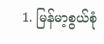1. မြန်မာ့စွယ်စုံ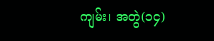ကျမ်း၊ အတွဲ(၁၄)